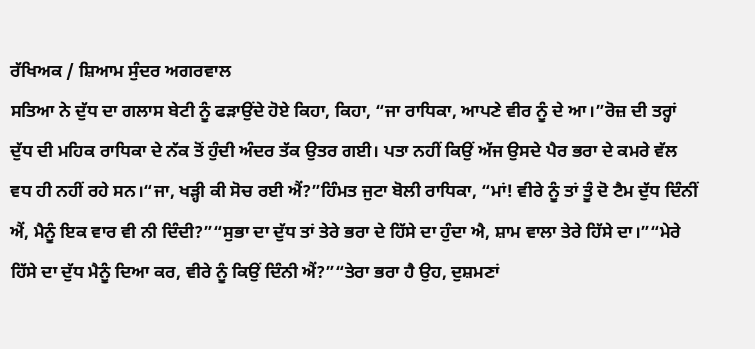ਰੱਖਿਅਕ / ਸ਼ਿਆਮ ਸੁੰਦਰ ਅਗਰਵਾਲ
ਸਤਿਆ ਨੇ ਦੁੱਧ ਦਾ ਗਲਾਸ ਬੇਟੀ ਨੂੰ ਫੜਾਉਂਦੇ ਹੋਏ ਕਿਹਾ, ਕਿਹਾ, “ਜਾ ਰਾਧਿਕਾ, ਆਪਣੇ ਵੀਰ ਨੂੰ ਦੇ ਆ।”ਰੋਜ਼ ਦੀ ਤਰ੍ਹਾਂ ਦੁੱਧ ਦੀ ਮਹਿਕ ਰਾਧਿਕਾ ਦੇ ਨੱਕ ਤੋਂ ਹੁੰਦੀ ਅੰਦਰ ਤੱਕ ਉਤਰ ਗਈ। ਪਤਾ ਨਹੀਂ ਕਿਉਂ ਅੱਜ ਉਸਦੇ ਪੈਰ ਭਰਾ ਦੇ ਕਮਰੇ ਵੱਲ ਵਧ ਹੀ ਨਹੀਂ ਰਹੇ ਸਨ।“ਜਾ, ਖੜ੍ਹੀ ਕੀ ਸੋਚ ਰਈ ਐਂ?”ਹਿੰਮਤ ਜੁਟਾ ਬੋਲੀ ਰਾਧਿਕਾ, “ਮਾਂ! ਵੀਰੇ ਨੂੰ ਤਾਂ ਤੂੰ ਦੋ ਟੈਮ ਦੁੱਧ ਦਿੰਨੀਂ ਐਂ, ਮੈਨੂੰ ਇਕ ਵਾਰ ਵੀ ਨੀ ਦਿੰਦੀ?”“ਸੁਭਾ ਦਾ ਦੁੱਧ ਤਾਂ ਤੇਰੇ ਭਰਾ ਦੇ ਹਿੱਸੇ ਦਾ ਹੁੰਦਾ ਐ, ਸ਼ਾਮ ਵਾਲਾ ਤੇਰੇ ਹਿੱਸੇ ਦਾ।”“ਮੇਰੇ ਹਿੱਸੇ ਦਾ ਦੁੱਧ ਮੈਨੂੰ ਦਿਆ ਕਰ, ਵੀਰੇ ਨੂੰ ਕਿਉਂ ਦਿੰਨੀ ਐਂ?”“ਤੇਰਾ ਭਰਾ ਹੈ ਉਹ, ਦੁਸ਼ਮਣਾਂ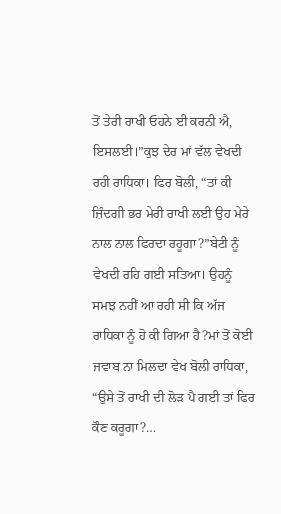ਤੋਂ ਤੇਰੀ ਰਾਖੀ ਓਹਨੇ ਈ ਕਰਨੀ ਐ, ਇਸਲਈ।”ਕੁਝ ਦੇਰ ਮਾਂ ਵੱਲ ਵੇਖਦੀ ਰਹੀ ਰਾਧਿਕਾ। ਫਿਰ ਬੋਲੀ, “ਤਾਂ ਕੀ ਜ਼ਿੰਦਗੀ ਭਰ ਮੇਰੀ ਰਾਖੀ ਲਈ ਉਹ ਮੇਰੇ ਨਾਲ ਨਾਲ ਫਿਰਦਾ ਰਹੂਗਾ?”ਬੇਟੀ ਨੂੰ ਵੇਖਦੀ ਰਹਿ ਗਈ ਸਤਿਆ। ਉਹਨੂੰ ਸਮਝ ਨਹੀਂ ਆ ਰਹੀ ਸੀ ਕਿ ਅੱਜ ਰਾਧਿਕਾ ਨੂੰ ਹੋ ਕੀ ਗਿਆ ਹੈ?ਮਾਂ ਤੋਂ ਕੋਈ ਜਵਾਬ ਨਾ ਮਿਲਦਾ ਵੇਖ ਬੋਲੀ ਰਾਧਿਕਾ, “ਉਸੇ ਤੋਂ ਰਾਖੀ ਦੀ ਲੋੜ ਪੈ ਗਈ ਤਾਂ ਫਿਰ ਕੌਣ ਕਰੂਗਾ?…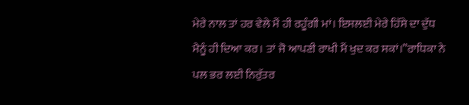ਮੇਰੇ ਨਾਲ ਤਾਂ ਹਰ ਵੇਲੇ ਮੈਂ ਹੀ ਰਹੂੰਗੀ ਮਾਂ। ਇਸਲਈ ਮੇਰੇ ਹਿੱਸੇ ਦਾ ਦੁੱਧ ਮੈਨੂੰ ਹੀ ਦਿਆ ਕਰ। ਤਾਂ ਜੋ ਆਪਣੀ ਰਾਖੀ ਮੈਂ ਖੁਦ ਕਰ ਸਕਾਂ।”ਰਾਧਿਕਾ ਨੇ ਪਲ ਭਰ ਲਈ ਨਿਰੁੱਤਰ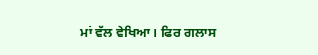ਮਾਂ ਵੱਲ ਵੇਖਿਆ। ਫਿਰ ਗਲਾਸ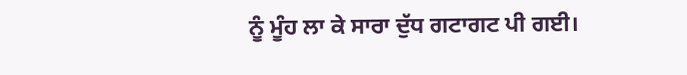ਨੂੰ ਮੂੰਹ ਲਾ ਕੇ ਸਾਰਾ ਦੁੱਧ ਗਟਾਗਟ ਪੀ ਗਈ।